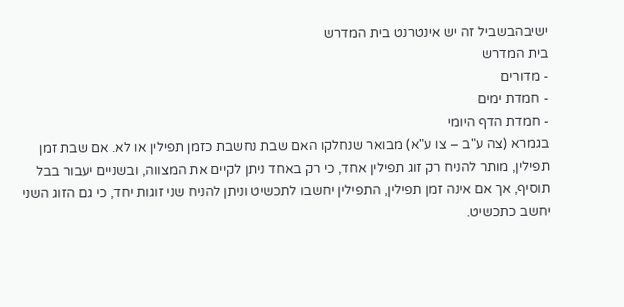ישיבהבשביל זה יש אינטרנט בית המדרש
בית המדרש
- מדורים
- חמדת ימים
- חמדת הדף היומי
בגמרא (צה ע"ב – צו ע"א) מבואר שנחלקו האם שבת נחשבת כזמן תפילין או לא. אם שבת זמן תפילין, מותר להניח רק זוג תפילין אחד, כי רק באחד ניתן לקיים את המצווה, ובשניים יעבור בבל תוסיף, אך אם אינה זמן תפילין, התפילין יחשבו לתכשיט וניתן להניח שני זוגות יחד, כי גם הזוג השני יחשב כתכשיט.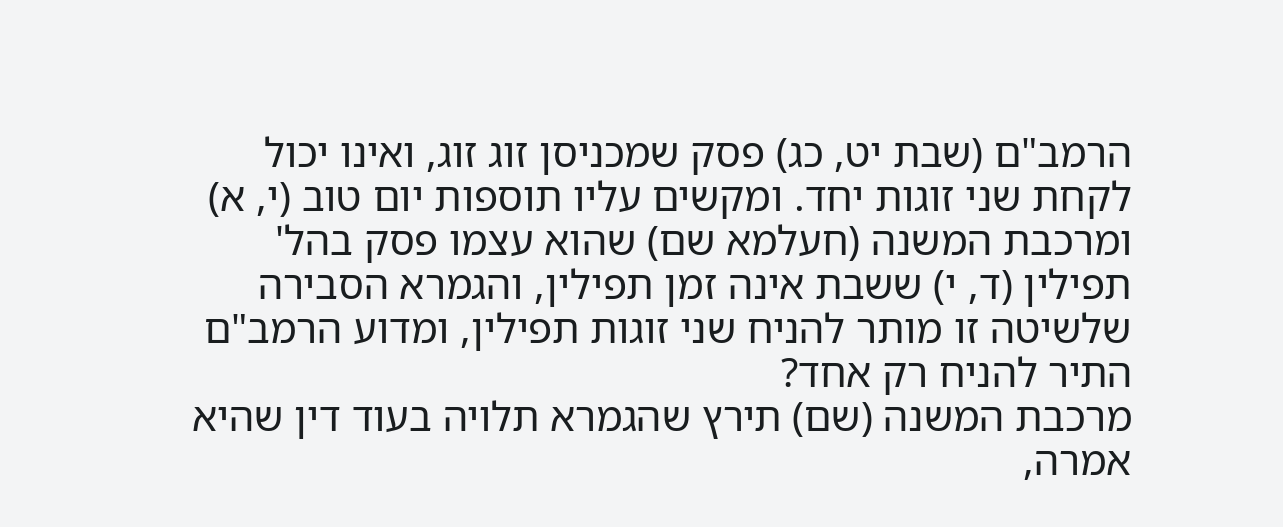הרמב"ם (שבת יט, כג) פסק שמכניסן זוג זוג, ואינו יכול לקחת שני זוגות יחד. ומקשים עליו תוספות יום טוב (י, א) ומרכבת המשנה (חעלמא שם) שהוא עצמו פסק בהל' תפילין (ד, י) ששבת אינה זמן תפילין, והגמרא הסבירה שלשיטה זו מותר להניח שני זוגות תפילין, ומדוע הרמב"ם התיר להניח רק אחד?
מרכבת המשנה (שם) תירץ שהגמרא תלויה בעוד דין שהיא אמרה,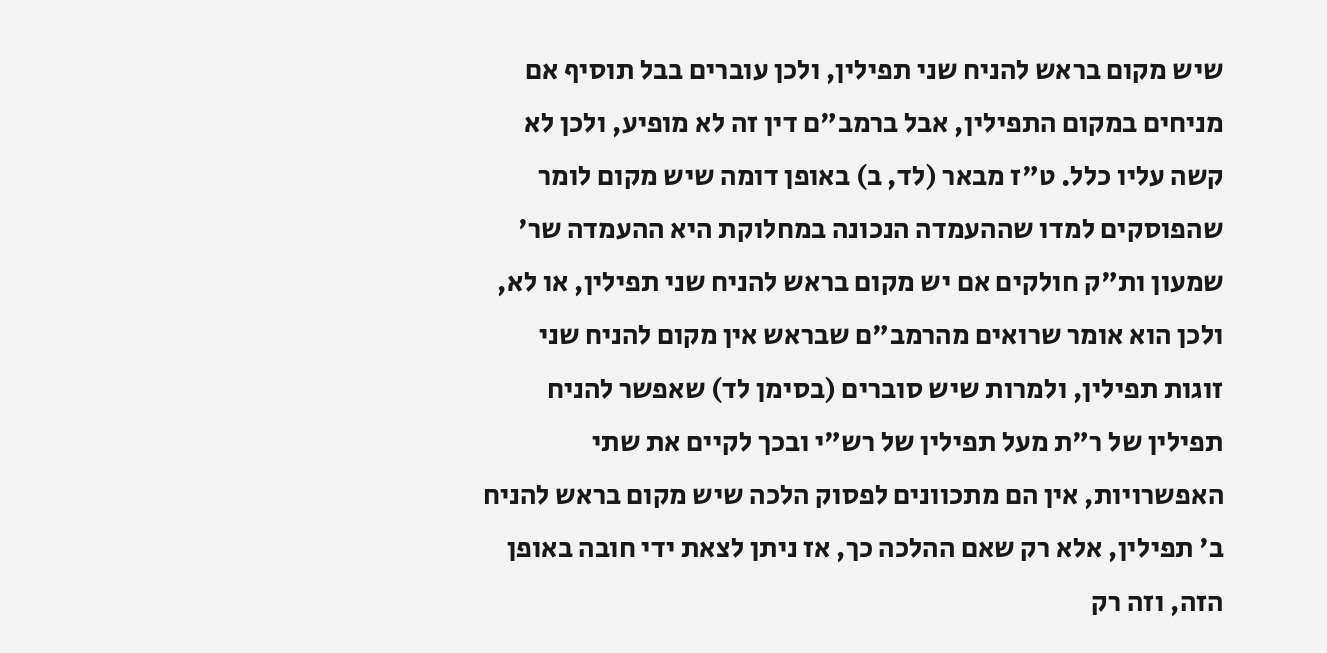שיש מקום בראש להניח שני תפילין, ולכן עוברים בבל תוסיף אם מניחים במקום התפילין, אבל ברמב"ם דין זה לא מופיע, ולכן לא קשה עליו כלל. ט"ז מבאר (לד, ב) באופן דומה שיש מקום לומר שהפוסקים למדו שההעמדה הנכונה במחלוקת היא ההעמדה שר' שמעון ות"ק חולקים אם יש מקום בראש להניח שני תפילין, או לא, ולכן הוא אומר שרואים מהרמב"ם שבראש אין מקום להניח שני זוגות תפילין, ולמרות שיש סוברים (בסימן לד) שאפשר להניח תפילין של ר"ת מעל תפילין של רש"י ובכך לקיים את שתי האפשרויות, אין הם מתכוונים לפסוק הלכה שיש מקום בראש להניח ב' תפילין, אלא רק שאם ההלכה כך, אז ניתן לצאת ידי חובה באופן הזה, וזה רק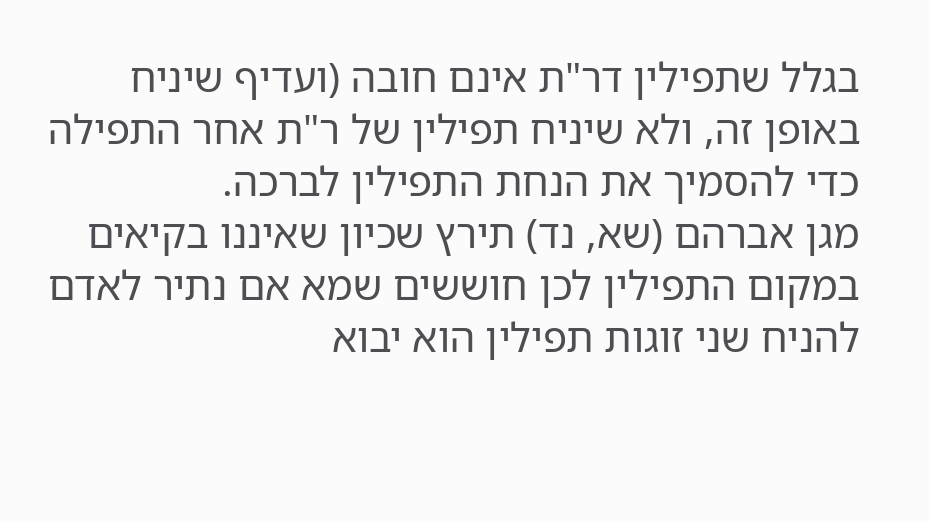בגלל שתפילין דר"ת אינם חובה (ועדיף שיניח באופן זה, ולא שיניח תפילין של ר"ת אחר התפילה כדי להסמיך את הנחת התפילין לברכה.
מגן אברהם (שא, נד) תירץ שכיון שאיננו בקיאים במקום התפילין לכן חוששים שמא אם נתיר לאדם להניח שני זוגות תפילין הוא יבוא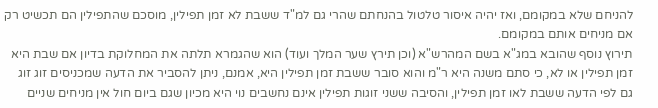להניחם שלא במקומם, ואז יהיה איסור טלטול בהנחתם שהרי גם למ"ד ששבת לא זמן תפילין, מוסכם שהתפילין הם תכשיט רק אם מניחים אותם במקומם.
תירוץ נוסף שהובא במג"א בשם המהרש"א (וכן תירץ שער המלך ועוד) הוא שהגמרא תלתה את המחלוקת בדיון אם שבת היא זמן תפילין או לא, כי סתם משנה היא ר"מ והוא סובר ששבת זמן תפילין היא, אמנם, ניתן להסביר את הדעה שמכניסים זוג זוג גם לפי הדעה ששבת לאו זמן תפילין, והסיבה ששני זוגות תפילין אינם נחשבים נוי היא מכיון שגם ביום חול אין מניחים שניים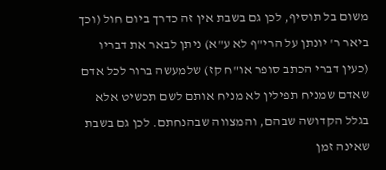משום בל תוסיף, לכן גם בשבת אין זה כדרך ביום חול (וכך ביאר ר' יונתן על הרי"ף לא ע"א) ניתן לבאר את דבריו (כעין דברי הכתב סופר או"ח קז) שלמעשה ברור לכל אדם שאדם שמניח תפילין לא מניח אותם לשם תכשיט אלא בגלל הקדושה שבהם, והמצווה שבהנחתם. לכן גם בשבת שאינה זמן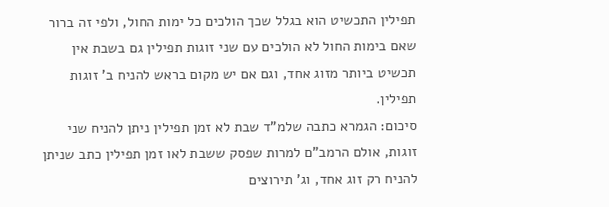תפילין התכשיט הוא בגלל שכך הולכים כל ימות החול, ולפי זה ברור שאם בימות החול לא הולכים עם שני זוגות תפילין גם בשבת אין תכשיט ביותר מזוג אחד, וגם אם יש מקום בראש להניח ב' זוגות תפילין.
סיכום: הגמרא כתבה שלמ"ד שבת לא זמן תפילין ניתן להניח שני זוגות, אולם הרמב"ם למרות שפסק ששבת לאו זמן תפילין כתב שניתן להניח רק זוג אחד, וג' תירוצים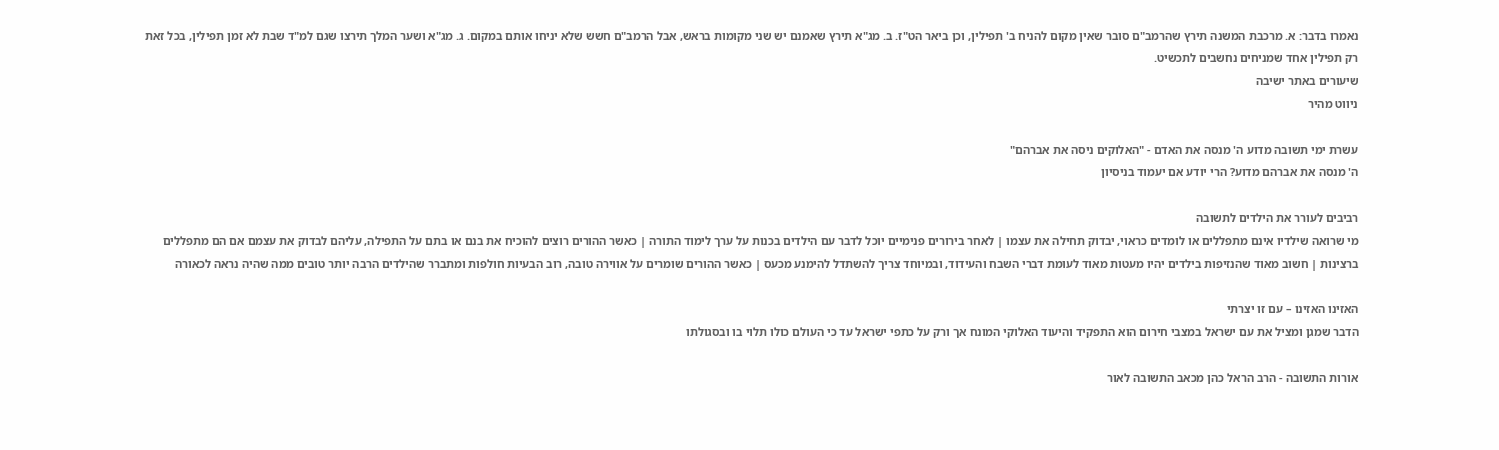נאמרו בדבר: א. מרכבת המשנה תירץ שהרמב"ם סובר שאין מקום להניח ב' תפילין, וכן ביאר הט"ז. ב. מג"א תירץ שאמנם יש שני מקומות בראש, אבל הרמב"ם חשש שלא יניחו אותם במקום. ג. מג"א ושער המלך תירצו שגם למ"ד שבת לא זמן תפילין, בכל זאת רק תפילין אחד שמניחים נחשבים לתכשיט.
שיעורים באתר ישיבה
ניווט מהיר

עשרת ימי תשובה מדוע ה' מנסה את האדם - "האלוקים ניסה את אברהם"
ה' מנסה את אברהם מדוע? הרי יודע אם יעמוד בניסיון

רביבים לעורר את הילדים לתשובה
מי שרואה שילדיו אינם מתפללים או לומדים כראוי, יבדוק תחילה את עצמו | לאחר בירורים פנימיים יוכל לדבר עם הילדים בכנות על ערך לימוד התורה | כאשר ההורים רוצים להוכיח את בנם או בתם על התפילה, עליהם לבדוק את עצמם אם הם מתפללים ברצינות | חשוב מאוד שהנזיפות בילדים יהיו מעטות מאוד לעומת דברי השבח והעידוד, ובמיוחד צריך להשתדל להימנע מכעס | כאשר ההורים שומרים על אווירה טובה, רוב הבעיות חולפות ומתברר שהילדים הרבה יותר טובים ממה שהיה נראה לכאורה

האזינו האזינו – עם זו יצרתי
הדבר שמגן ומציל את עם ישראל במצבי חירום הוא התפקיד והיעוד האלוקי המונח אך ורק על כתפי ישראל עד כי העולם כולו תלוי בו ובסגולתו

אורות התשובה - הרב הראל כהן מכאב התשובה לאור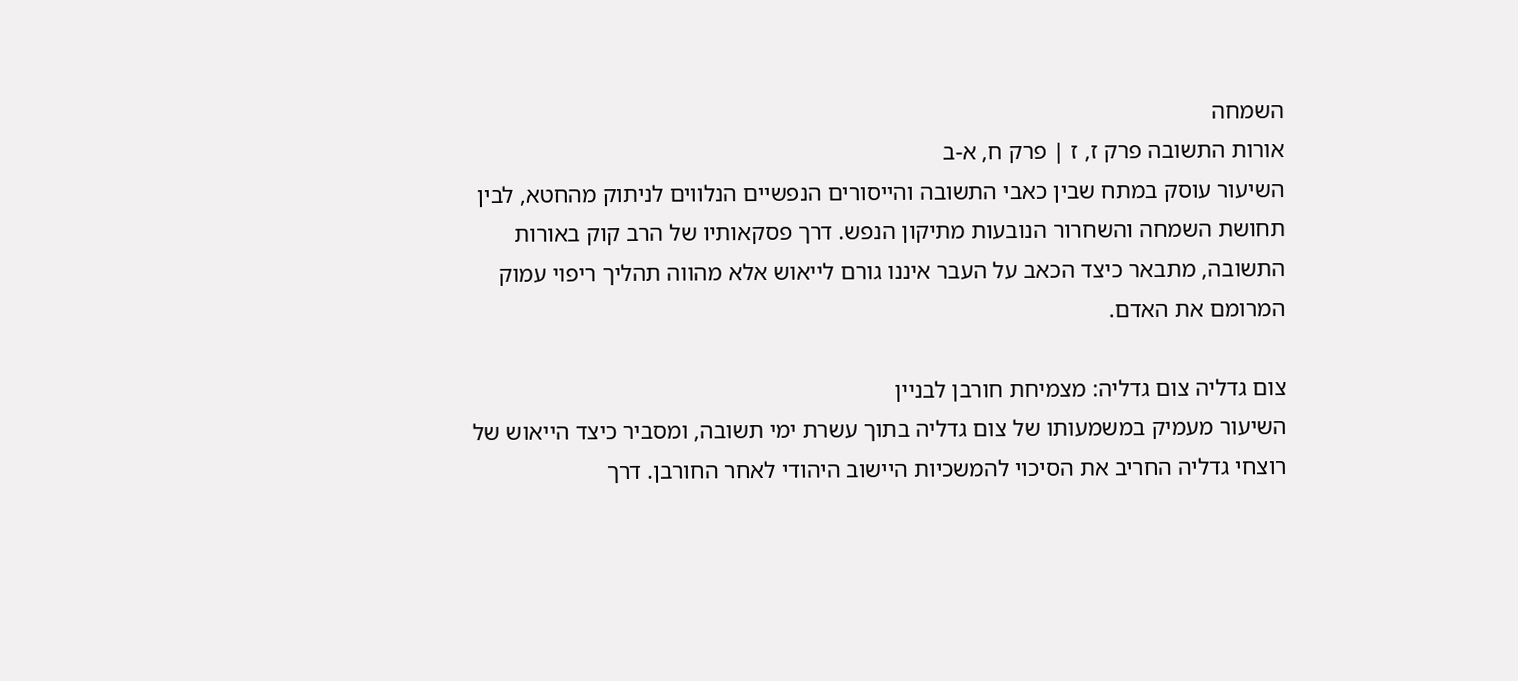השמחה
אורות התשובה פרק ז, ז | פרק ח, א-ב
השיעור עוסק במתח שבין כאבי התשובה והייסורים הנפשיים הנלווים לניתוק מהחטא, לבין תחושת השמחה והשחרור הנובעות מתיקון הנפש. דרך פסקאותיו של הרב קוק באורות התשובה, מתבאר כיצד הכאב על העבר איננו גורם לייאוש אלא מהווה תהליך ריפוי עמוק המרומם את האדם.

צום גדליה צום גדליה: מצמיחת חורבן לבניין
השיעור מעמיק במשמעותו של צום גדליה בתוך עשרת ימי תשובה, ומסביר כיצד הייאוש של רוצחי גדליה החריב את הסיכוי להמשכיות היישוב היהודי לאחר החורבן. דרך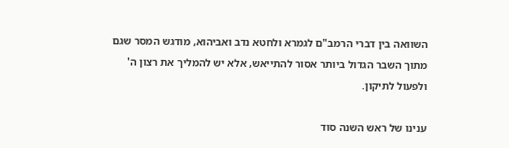השוואה בין דברי הרמב"ם לגמרא ולחטא נדב ואביהוא, מודגש המסר שגם מתוך השבר הגדול ביותר אסור להתייאש, אלא יש להמליך את רצון ה' ולפעול לתיקון.

ענינו של ראש השנה סוד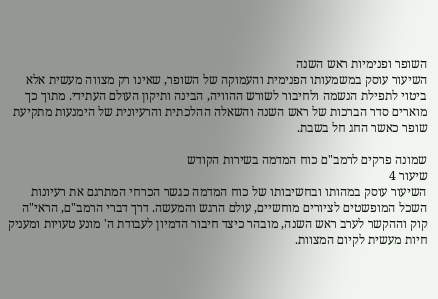השופר ופנימיות ראש השנה
השיעור עוסק במשמעותו הפנימית והעמוקה של השופר, שאינו רק מצווה מעשית אלא ביטוי לתפילת הנשמה ולחיבור לשורש ההוויה, הבינה ותיקון העולם העתידי. מתוך כך מוארים סדר הברכות של ראש השנה והשאלה ההלכתית והרעיונית של הימנעות מתקיעת שופר כאשר החג חל בשבת.

שמונה פרקים לרמב"ם כוח המדמה בשירות הקודש
שיעור 4
השיעור עוסק במהותו ובחשיבותו של כוח המדמה כגשר הכרחי המתרגם את רעיונות השכל המופשטים לציורים מוחשיים, עולם הרגש והמעשה. דרך דברי הרמב"ם, הראי"ה קוק וההקשר לערב ראש השנה, מובהר כיצד חיבור הדמיון לעבודת ה' מונע טעויות ומעניק חיות מעשית לקיום המצוות.